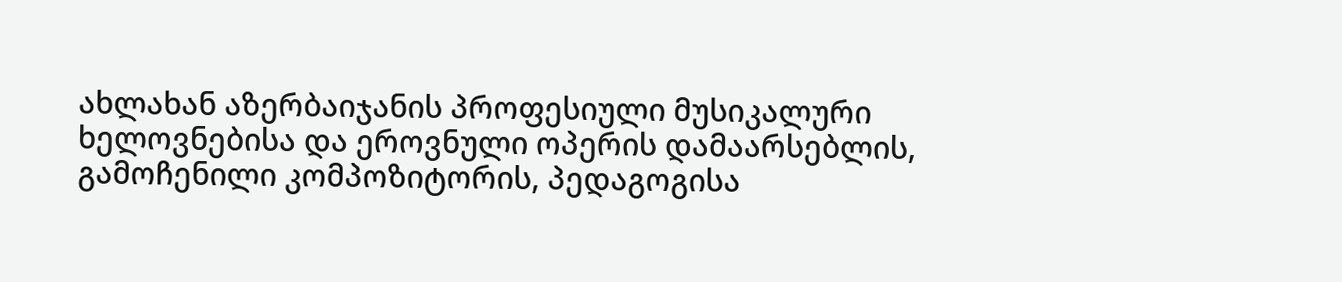ახლახან აზერბაიჯანის პროფესიული მუსიკალური ხელოვნებისა და ეროვნული ოპერის დამაარსებლის, გამოჩენილი კომპოზიტორის, პედაგოგისა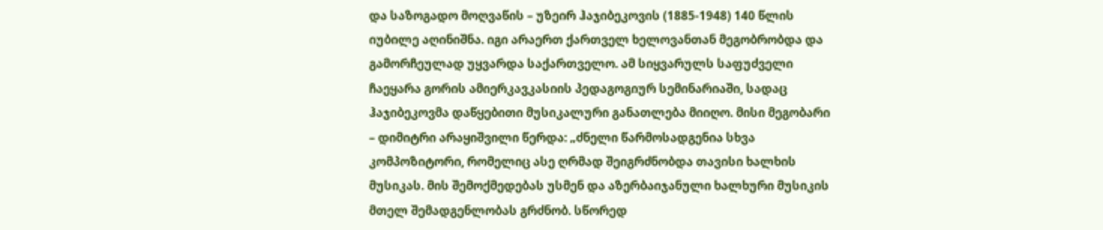და საზოგადო მოღვაწის – უზეირ ჰაჯიბეკოვის (1885-1948) 140 წლის იუბილე აღინიშნა. იგი არაერთ ქართველ ხელოვანთან მეგობრობდა და გამორჩეულად უყვარდა საქართველო. ამ სიყვარულს საფუძველი ჩაეყარა გორის ამიერკავკასიის პედაგოგიურ სემინარიაში, სადაც ჰაჯიბეკოვმა დაწყებითი მუსიკალური განათლება მიიღო. მისი მეგობარი – დიმიტრი არაყიშვილი წერდა: „ძნელი წარმოსადგენია სხვა კომპოზიტორი, რომელიც ასე ღრმად შეიგრძნობდა თავისი ხალხის მუსიკას. მის შემოქმედებას უსმენ და აზერბაიჯანული ხალხური მუსიკის მთელ შემადგენლობას გრძნობ. სწორედ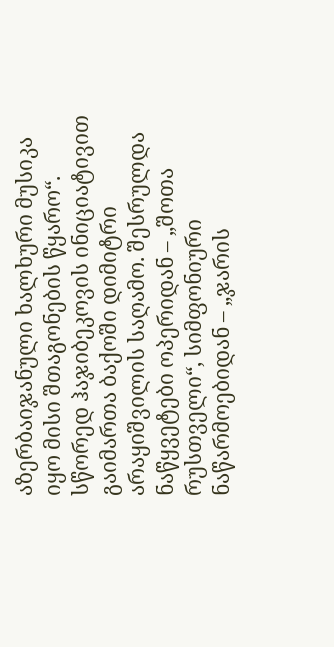აზერბაიჯანული ხალხური მუსიკა იყო მისი შთაგონების წყარო“.
სწორედ ჰაჯიბეკოვის ინიციატივით გაიმართა ბაქოში დიმიტრი არაყიშვილის საღამო. შესრულდა ნაწყვეტები ოპერიდან – „შოთა რუსთველი“, სიმფონიური ნაწარმოებიდან – „ჯარის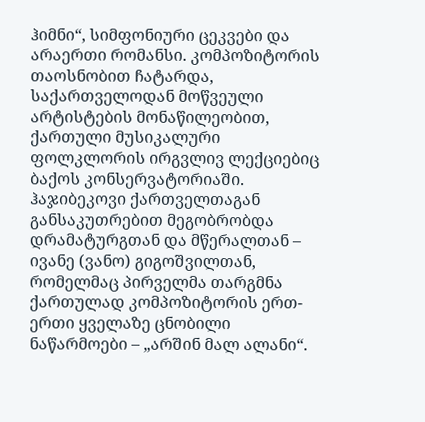ჰიმნი“, სიმფონიური ცეკვები და არაერთი რომანსი. კომპოზიტორის თაოსნობით ჩატარდა, საქართველოდან მოწვეული არტისტების მონაწილეობით, ქართული მუსიკალური ფოლკლორის ირგვლივ ლექციებიც ბაქოს კონსერვატორიაში.
ჰაჯიბეკოვი ქართველთაგან განსაკუთრებით მეგობრობდა დრამატურგთან და მწერალთან – ივანე (ვანო) გიგოშვილთან, რომელმაც პირველმა თარგმნა ქართულად კომპოზიტორის ერთ-ერთი ყველაზე ცნობილი ნაწარმოები – „არშინ მალ ალანი“.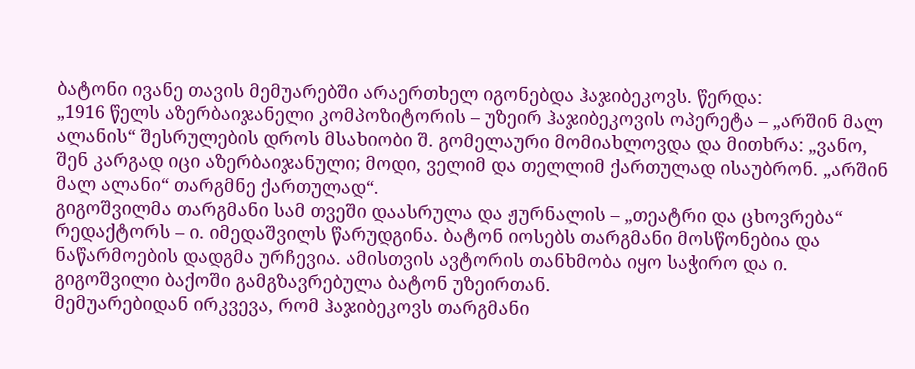ბატონი ივანე თავის მემუარებში არაერთხელ იგონებდა ჰაჯიბეკოვს. წერდა:
„1916 წელს აზერბაიჯანელი კომპოზიტორის – უზეირ ჰაჯიბეკოვის ოპერეტა – „არშინ მალ ალანის“ შესრულების დროს მსახიობი შ. გომელაური მომიახლოვდა და მითხრა: „ვანო, შენ კარგად იცი აზერბაიჯანული; მოდი, ველიმ და თელლიმ ქართულად ისაუბრონ. „არშინ მალ ალანი“ თარგმნე ქართულად“.
გიგოშვილმა თარგმანი სამ თვეში დაასრულა და ჟურნალის – „თეატრი და ცხოვრება“ რედაქტორს – ი. იმედაშვილს წარუდგინა. ბატონ იოსებს თარგმანი მოსწონებია და ნაწარმოების დადგმა ურჩევია. ამისთვის ავტორის თანხმობა იყო საჭირო და ი. გიგოშვილი ბაქოში გამგზავრებულა ბატონ უზეირთან.
მემუარებიდან ირკვევა, რომ ჰაჯიბეკოვს თარგმანი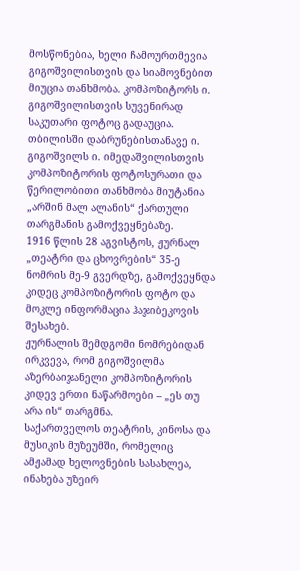მოსწონებია, ხელი ჩამოურთმევია გიგოშვილისთვის და სიამოვნებით მიუცია თანხმობა. კომპოზიტორს ი. გიგოშვილისთვის სუვენირად საკუთარი ფოტოც გადაუცია.
თბილისში დაბრუნებისთანავე ი. გიგოშვილს ი. იმედაშვილისთვის კომპოზიტორის ფოტოსურათი და წერილობითი თანხმობა მიუტანია „არშინ მალ ალანის“ ქართული თარგმანის გამოქვეყნებაზე.
1916 წლის 28 აგვისტოს, ჟურნალ „თეატრი და ცხოვრების“ 35-ე ნომრის მე-9 გვერდზე, გამოქვეყნდა კიდეც კომპოზიტორის ფოტო და მოკლე ინფორმაცია ჰაჯიბეკოვის შესახებ.
ჟურნალის შემდგომი ნომრებიდან ირკვევა, რომ გიგოშვილმა აზერბაიჯანელი კომპოზიტორის კიდევ ერთი ნაწარმოები – „ეს თუ არა ის“ თარგმნა.
საქართველოს თეატრის, კინოსა და მუსიკის მუზეუმში, რომელიც ამჟამად ხელოვნების სასახლეა, ინახება უზეირ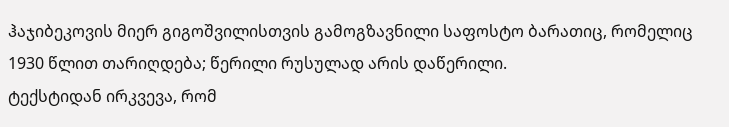ჰაჯიბეკოვის მიერ გიგოშვილისთვის გამოგზავნილი საფოსტო ბარათიც, რომელიც 1930 წლით თარიღდება; წერილი რუსულად არის დაწერილი.
ტექსტიდან ირკვევა, რომ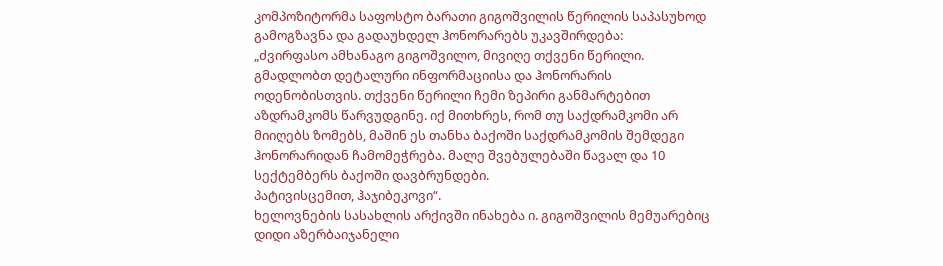კომპოზიტორმა საფოსტო ბარათი გიგოშვილის წერილის საპასუხოდ გამოგზავნა და გადაუხდელ ჰონორარებს უკავშირდება:
„ძვირფასო ამხანაგო გიგოშვილო, მივიღე თქვენი წერილი. გმადლობთ დეტალური ინფორმაციისა და ჰონორარის ოდენობისთვის. თქვენი წერილი ჩემი ზეპირი განმარტებით აზდრამკომს წარვუდგინე. იქ მითხრეს, რომ თუ საქდრამკომი არ მიიღებს ზომებს, მაშინ ეს თანხა ბაქოში საქდრამკომის შემდეგი ჰონორარიდან ჩამომეჭრება. მალე შვებულებაში წავალ და 10 სექტემბერს ბაქოში დავბრუნდები.
პატივისცემით, ჰაჯიბეკოვი“.
ხელოვნების სასახლის არქივში ინახება ი. გიგოშვილის მემუარებიც დიდი აზერბაიჯანელი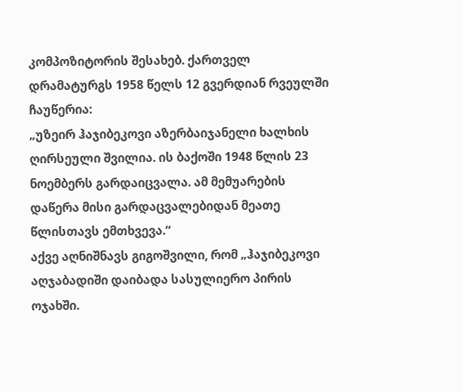კომპოზიტორის შესახებ. ქართველ დრამატურგს 1958 წელს 12 გვერდიან რვეულში ჩაუწერია:
„უზეირ ჰაჯიბეკოვი აზერბაიჯანელი ხალხის ღირსეული შვილია. ის ბაქოში 1948 წლის 23 ნოემბერს გარდაიცვალა. ამ მემუარების დაწერა მისი გარდაცვალებიდან მეათე წლისთავს ემთხვევა.“
აქვე აღნიშნავს გიგოშვილი, რომ „ჰაჯიბეკოვი აღჯაბადიში დაიბადა სასულიერო პირის ოჯახში.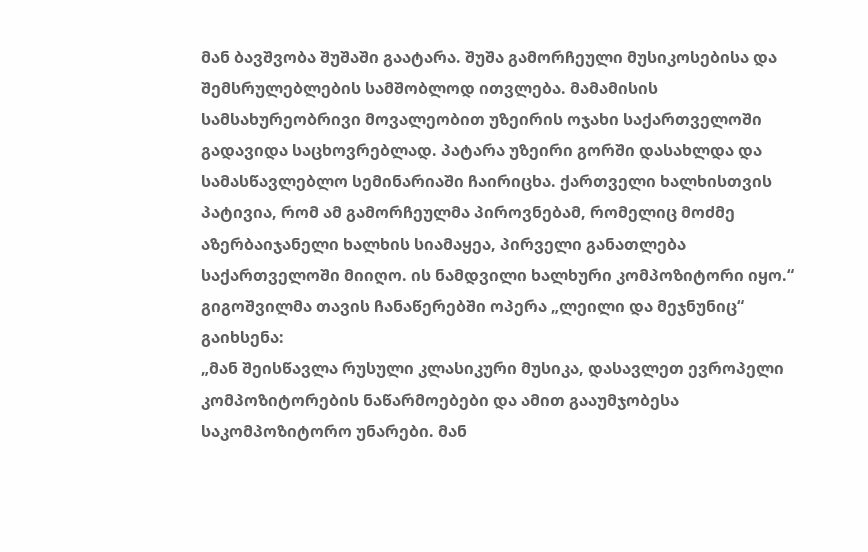მან ბავშვობა შუშაში გაატარა. შუშა გამორჩეული მუსიკოსებისა და შემსრულებლების სამშობლოდ ითვლება. მამამისის სამსახურეობრივი მოვალეობით უზეირის ოჯახი საქართველოში გადავიდა საცხოვრებლად. პატარა უზეირი გორში დასახლდა და სამასწავლებლო სემინარიაში ჩაირიცხა. ქართველი ხალხისთვის პატივია, რომ ამ გამორჩეულმა პიროვნებამ, რომელიც მოძმე აზერბაიჯანელი ხალხის სიამაყეა, პირველი განათლება საქართველოში მიიღო. ის ნამდვილი ხალხური კომპოზიტორი იყო.“
გიგოშვილმა თავის ჩანაწერებში ოპერა „ლეილი და მეჯნუნიც“ გაიხსენა:
„მან შეისწავლა რუსული კლასიკური მუსიკა, დასავლეთ ევროპელი კომპოზიტორების ნაწარმოებები და ამით გააუმჯობესა საკომპოზიტორო უნარები. მან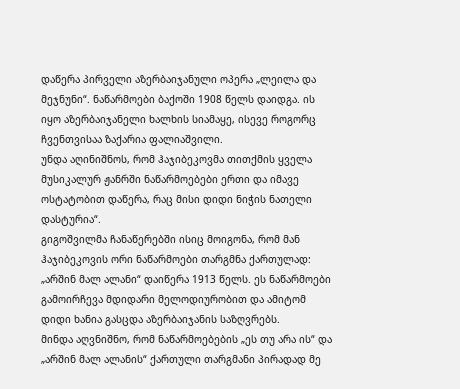დაწერა პირველი აზერბაიჯანული ოპერა „ლეილა და მეჯნუნი“. ნაწარმოები ბაქოში 1908 წელს დაიდგა. ის იყო აზერბაიჯანელი ხალხის სიამაყე, ისევე როგორც ჩვენთვისაა ზაქარია ფალიაშვილი.
უნდა აღინიშნოს, რომ ჰაჯიბეკოვმა თითქმის ყველა მუსიკალურ ჟანრში ნაწარმოებები ერთი და იმავე ოსტატობით დაწერა, რაც მისი დიდი ნიჭის ნათელი დასტურია“.
გიგოშვილმა ჩანაწერებში ისიც მოიგონა, რომ მან ჰაჯიბეკოვის ორი ნაწარმოები თარგმნა ქართულად:
„არშინ მალ ალანი“ დაიწერა 1913 წელს. ეს ნაწარმოები გამოირჩევა მდიდარი მელოდიურობით და ამიტომ დიდი ხანია გასცდა აზერბაიჯანის საზღვრებს.
მინდა აღვნიშნო, რომ ნაწარმოებების „ეს თუ არა ის“ და „არშინ მალ ალანის“ ქართული თარგმანი პირადად მე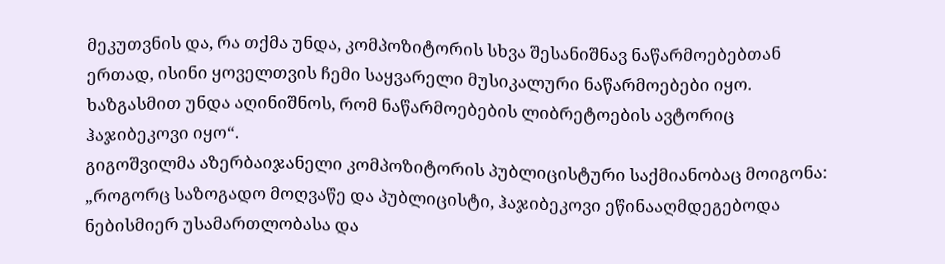მეკუთვნის და, რა თქმა უნდა, კომპოზიტორის სხვა შესანიშნავ ნაწარმოებებთან ერთად, ისინი ყოველთვის ჩემი საყვარელი მუსიკალური ნაწარმოებები იყო. ხაზგასმით უნდა აღინიშნოს, რომ ნაწარმოებების ლიბრეტოების ავტორიც ჰაჯიბეკოვი იყო“.
გიგოშვილმა აზერბაიჯანელი კომპოზიტორის პუბლიცისტური საქმიანობაც მოიგონა:
„როგორც საზოგადო მოღვაწე და პუბლიცისტი, ჰაჯიბეკოვი ეწინააღმდეგებოდა ნებისმიერ უსამართლობასა და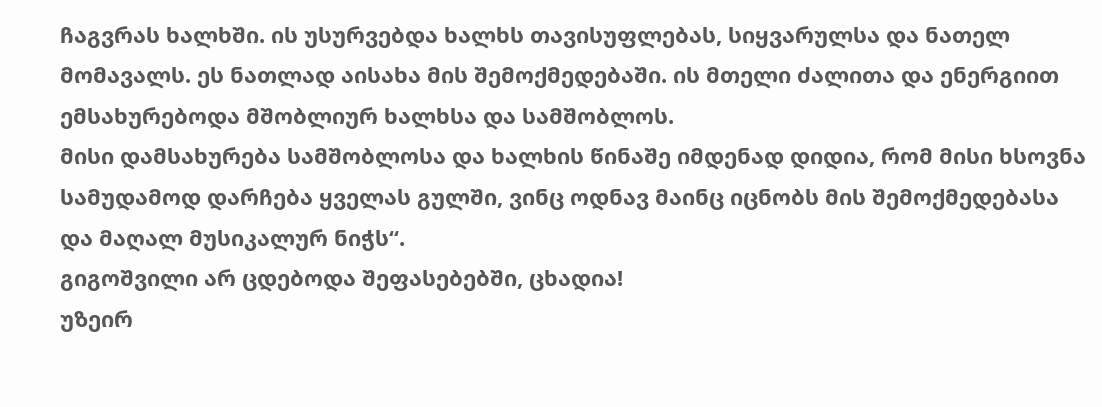ჩაგვრას ხალხში. ის უსურვებდა ხალხს თავისუფლებას, სიყვარულსა და ნათელ მომავალს. ეს ნათლად აისახა მის შემოქმედებაში. ის მთელი ძალითა და ენერგიით ემსახურებოდა მშობლიურ ხალხსა და სამშობლოს.
მისი დამსახურება სამშობლოსა და ხალხის წინაშე იმდენად დიდია, რომ მისი ხსოვნა სამუდამოდ დარჩება ყველას გულში, ვინც ოდნავ მაინც იცნობს მის შემოქმედებასა და მაღალ მუსიკალურ ნიჭს“.
გიგოშვილი არ ცდებოდა შეფასებებში, ცხადია!
უზეირ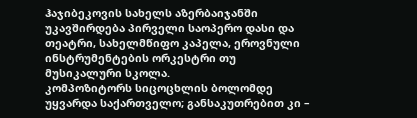ჰაჯიბეკოვის სახელს აზერბაიჯანში უკავშირდება პირველი საოპერო დასი და თეატრი, სახელმწიფო კაპელა, ეროვნული ინსტრუმენტების ორკესტრი თუ მუსიკალური სკოლა.
კომპოზიტორს სიცოცხლის ბოლომდე უყვარდა საქართველო; განსაკუთრებით კი –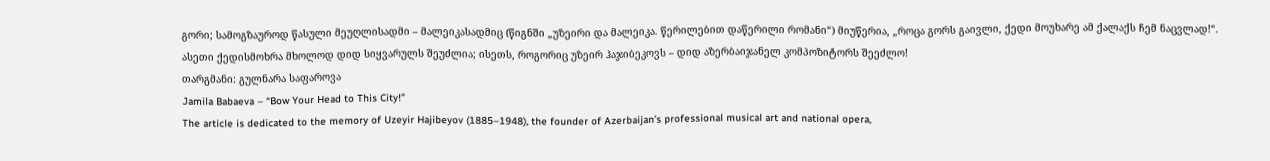გორი; სამოგზაუროდ წასული მეუღლისადმი – მალეიკასადმიც (წიგნში „უზეირი და მალეიკა. წერილებით დაწერილი რომანი“) მიუწერია, „როცა გორს გაივლი, ქედი მოუხარე ამ ქალაქს ჩემ ნაცვლად!“.
ასეთი ქედისმოხრა მხოლოდ დიდ სიყვარულს შეუძლია; ისეთს, როგორიც უზეირ ჰაჯიბეკოვს – დიდ აზერბაიჯანელ კომპოზიტორს შეეძლო!
თარგმანი: გულნარა საფაროვა
Jamila Babaeva – “Bow Your Head to This City!”
The article is dedicated to the memory of Uzeyir Hajibeyov (1885–1948), the founder of Azerbaijan’s professional musical art and national opera,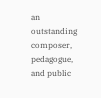an outstanding composer, pedagogue, and public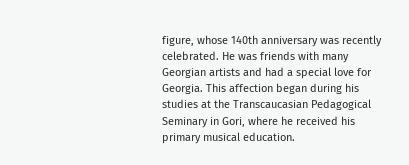figure, whose 140th anniversary was recently celebrated. He was friends with many Georgian artists and had a special love for Georgia. This affection began during his studies at the Transcaucasian Pedagogical Seminary in Gori, where he received his primary musical education.